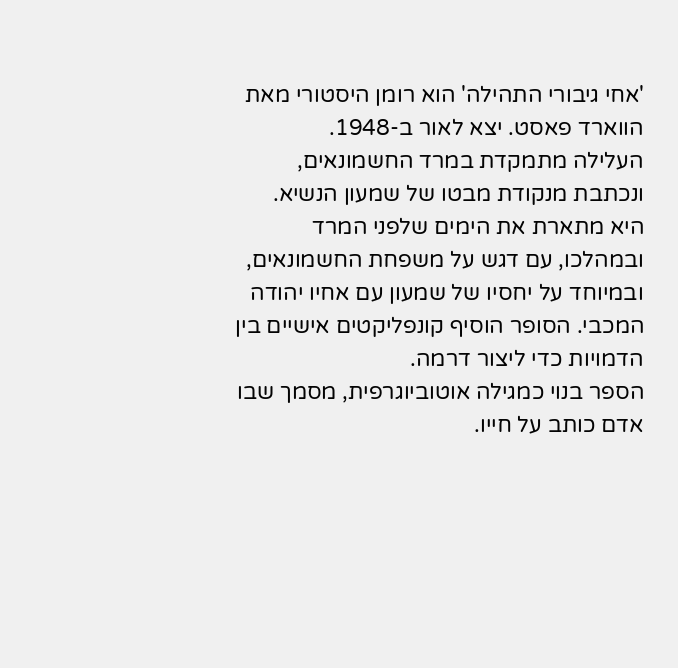'אחי גיבורי התהילה' הוא רומן היסטורי מאת הווארד פאסט. יצא לאור ב-1948.
העלילה מתמקדת במרד החשמונאים, ונכתבת מנקודת מבטו של שמעון הנשיא. היא מתארת את הימים שלפני המרד ובמהלכו, עם דגש על משפחת החשמונאים, ובמיוחד על יחסיו של שמעון עם אחיו יהודה המכבי. הסופר הוסיף קונפליקטים אישיים בין הדמויות כדי ליצור דרמה.
הספר בנוי כמגילה אוטוביוגרפית, מסמך שבו אדם כותב על חייו.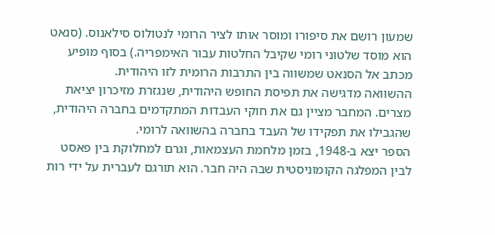שמעון רושם את סיפורו ומוסר אותו לציר הרומי לנטולוס סילאנוס. (סנאט הוא מוסד שלטוני רומי שקיבל החלטות עבור האימפריה.) בסוף מופיע מכתב אל הסנאט שמשווה בין התרבות הרומית לזו היהודית.
ההשוואה מדגישה את תפיסת החופש היהודית, שנגזרת מזיכרון יציאת מצרים. המחבר מציין גם את חוקי העבדות המתקדמים בחברה היהודית, שהגבילו את תפקידו של העבד בחברה בהשוואה לרומי.
הספר יצא ב-1948, בזמן מלחמת העצמאות, וגרם למחלוקת בין פאסט לבין המפלגה הקומוניסטית שבה היה חבר. הוא תורגם לעברית על ידי רות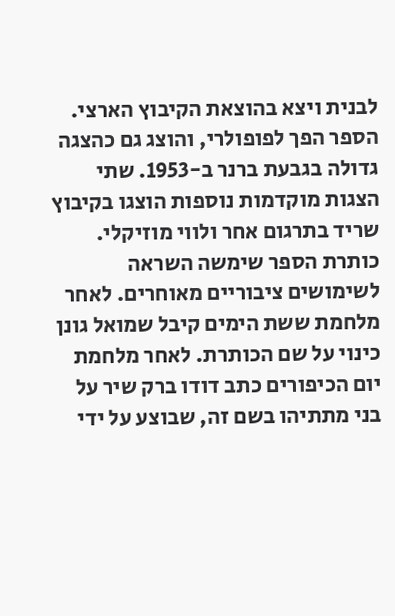לבנית ויצא בהוצאת הקיבוץ הארצי. הספר הפך לפופולרי, והוצג גם כהצגה גדולה בגבעת ברנר ב-1953. שתי הצגות מוקדמות נוספות הוצגו בקיבוץ שריד בתרגום אחר ולווי מוזיקלי.
כותרת הספר שימשה השראה לשימושים ציבוריים מאוחרים. לאחר מלחמת ששת הימים קיבל שמואל גונן כינוי על שם הכותרת. לאחר מלחמת יום הכיפורים כתב דודו ברק שיר על בני מתתיהו בשם זה, שבוצע על ידי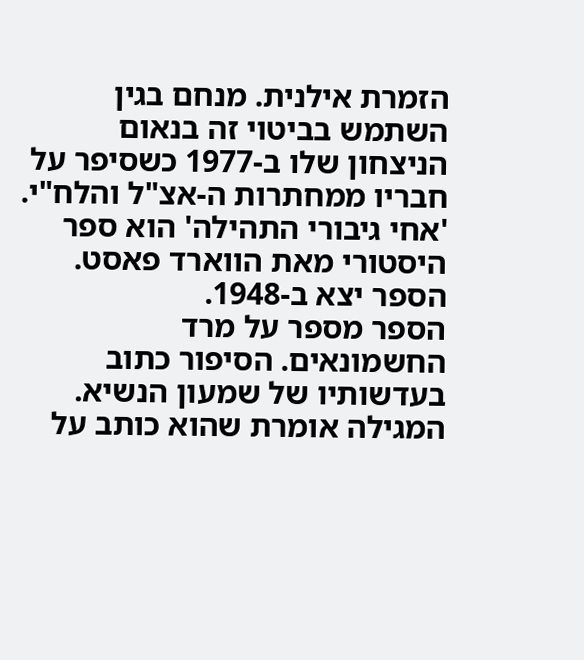הזמרת אילנית. מנחם בגין השתמש בביטוי זה בנאום הניצחון שלו ב-1977 כשסיפר על חבריו ממחתרות ה-אצ"ל והלח"י.
'אחי גיבורי התהילה' הוא ספר היסטורי מאת הווארד פאסט. הספר יצא ב-1948.
הספר מספר על מרד החשמונאים. הסיפור כתוב בעדשותיו של שמעון הנשיא. המגילה אומרת שהוא כותב על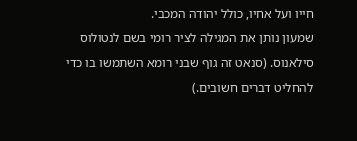חייו ועל אחיו, כולל יהודה המכבי.
שמעון נותן את המגילה לציר רומי בשם לנטולוס סילאנוס. (סנאט זה גוף שבני רומא השתמשו בו כדי להחליט דברים חשובים.)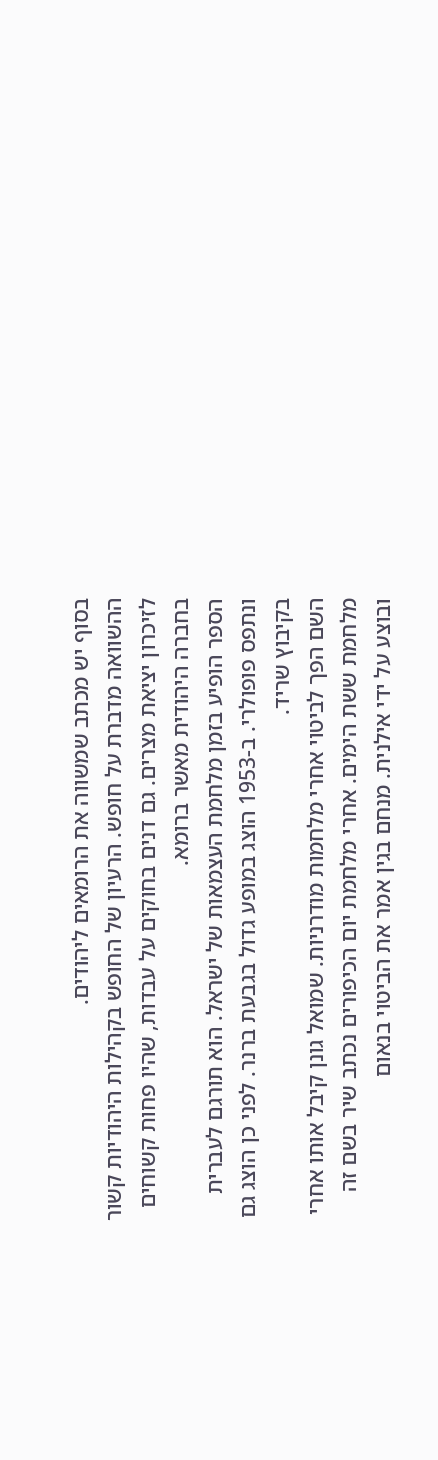בסוף יש מכתב שמשווה את הרומאים ליהודים.
ההשוואה מדברת על חופש. הרעיון של החופש בקהילות היהודיות קשור לזיכרון יציאת מצרים. גם דנים בחוקים על עבדות, שהיו פחות קשוחים בחברה היהודית מאשר ברומא.
הספר הופיע בזמן מלחמת העצמאות של ישראל. הוא תורגם לעברית ונתפס פופולרי. ב-1953 הוצג במופע גדול בגבעת ברנר. לפני כן הוצג גם בקיבוץ שריד.
השם הפך לביטוי אחרי מלחמות מודרניות. שמואל גונן קיבל אותו אחרי מלחמת ששת הימים. אחרי מלחמת יום הכיפורים נכתב שיר בשם זה ובוצע על ידי אילנית. מנחם בגין אמר את הביטוי בנאום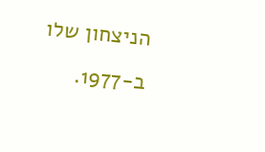הניצחון שלו ב-1977.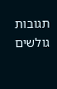תגובות גולשים